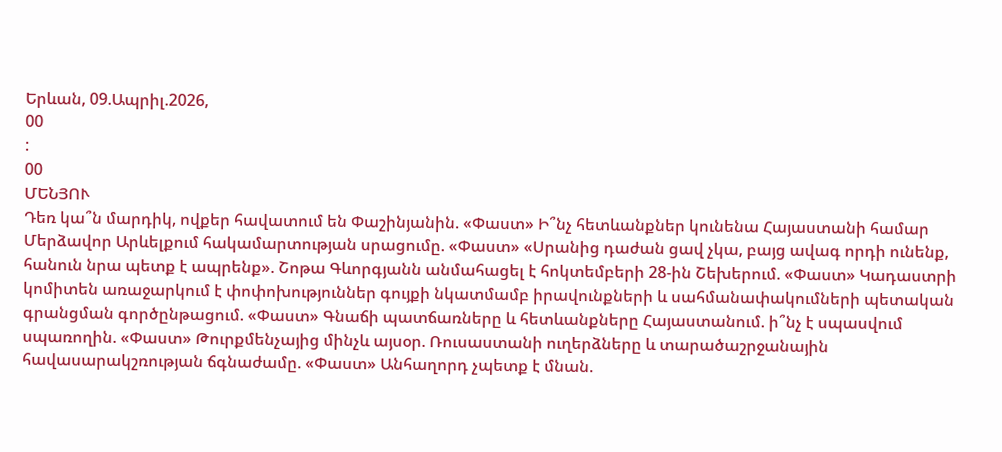Երևան, 09.Ապրիլ.2026,
00
:
00
ՄԵՆՅՈՒ
Դեռ կա՞ն մարդիկ, ովքեր հավատում են Փաշինյանին. «Փաստ» Ի՞նչ հետևանքներ կունենա Հայաստանի համար Մերձավոր Արևելքում հակամարտության սրացումը. «Փաստ» «Սրանից դաժան ցավ չկա, բայց ավագ որդի ունենք, հանուն նրա պետք է ապրենք». Շոթա Գևորգյանն անմահացել է հոկտեմբերի 28-ին Շեխերում. «Փաստ» Կադաստրի կոմիտեն առաջարկում է փոփոխություններ գույքի նկատմամբ իրավունքների և սահմանափակումների պետական գրանցման գործընթացում. «Փաստ» Գնաճի պատճառները և հետևանքները Հայաստանում. ի՞նչ է սպասվում սպառողին. «Փաստ» Թուրքմենչայից մինչև այսօր. Ռուսաստանի ուղերձները և տարածաշրջանային հավասարակշռության ճգնաժամը. «Փաստ» Անհաղորդ չպետք է մնան.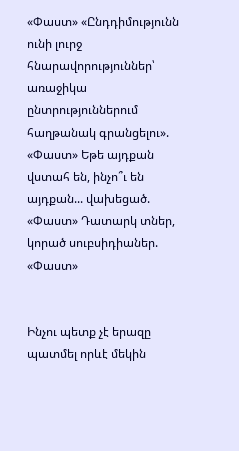«Փաստ» «Ընդդիմությունն ունի լուրջ հնարավորություններ՝ առաջիկա ընտրություններում հաղթանակ գրանցելու». «Փաստ» Եթե այդքան վստահ են, ինչո՞ւ են այդքան... վախեցած. «Փաստ» Դատարկ տներ, կորած սուբսիդիաներ. «Փաստ»


Ինչու պետք չէ երազը պատմել որևէ մեկին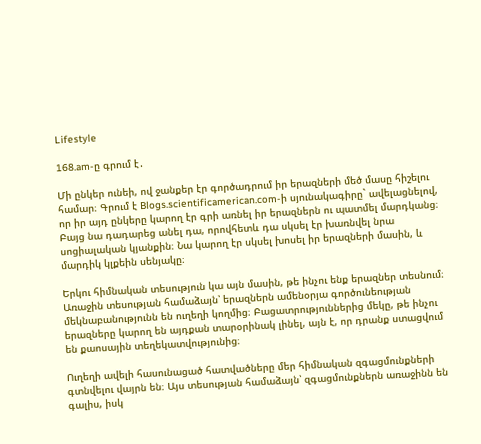Lifestyle

168.am-ը գրում է․

Մի ընկեր ունեի, ով ջանքեր էր գործադրում իր երազների մեծ մասը հիշելու համար։ Գրում է Blogs.scientificamerican.com-ի սյունակագիրը` ավելացնելով, որ իր այդ ընկերը կարող էր գրի առնել իր երազներն ու պատմել մարդկանց։ Բայց նա դադարեց անել դա, որովհետև դա սկսել էր խառնվել նրա սոցիալական կյանքին։ Նա կարող էր սկսել խոսել իր երազների մասին, և մարդիկ կլքեին սենյակը։

Երկու հիմնական տեսություն կա այն մասին, թե ինչու ենք երազներ տեսնում։ Առաջին տեսության համաձայն՝ երազներն ամենօրյա գործունեության մեկնաբանությունն են ուղեղի կողմից։ Բացատրություններից մեկը, թե ինչու երազները կարող են այդքան տարօրինակ լինել, այն է, որ դրանք ստացվում են քաոսային տեղեկատվությունից։

Ուղեղի ավելի հասունացած հատվածները մեր հիմնական զգացմունքների գտնվելու վայրն են։ Այս տեսության համաձայն՝ զգացմունքներն առաջինն են գալիս, իսկ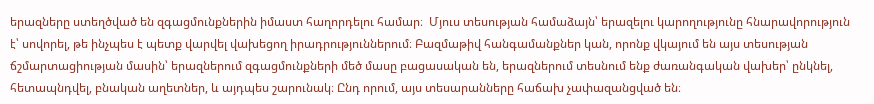երազները ստեղծված են զգացմունքներին իմաստ հաղորդելու համար։  Մյուս տեսության համաձայն՝ երազելու կարողությունը հնարավորություն է՝ սովորել, թե ինչպես է պետք վարվել վախեցող իրադրություններում։ Բազմաթիվ հանգամանքներ կան, որոնք վկայում են այս տեսության ճշմարտացիության մասին՝ երազներում զգացմունքների մեծ մասը բացասական են, երազներում տեսնում ենք ժառանգական վախեր՝ ընկնել, հետապնդվել, բնական աղետներ, և այդպես շարունակ։ Ընդ որում, այս տեսարանները հաճախ չափազանցված են։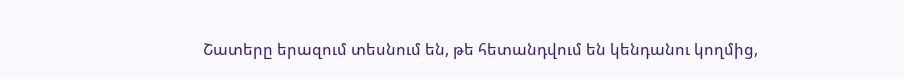Շատերը երազում տեսնում են, թե հետանդվում են կենդանու կողմից,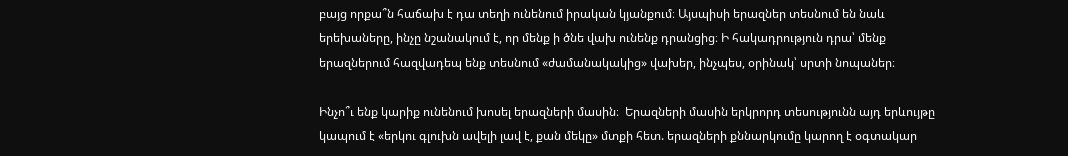բայց որքա՞ն հաճախ է դա տեղի ունենում իրական կյանքում։ Այսպիսի երազներ տեսնում են նաև երեխաները, ինչը նշանակում է, որ մենք ի ծնե վախ ունենք դրանցից։ Ի հակադրություն դրա՝ մենք երազներում հազվադեպ ենք տեսնում «ժամանակակից» վախեր, ինչպես, օրինակ՝ սրտի նոպաներ։

Ինչո՞ւ ենք կարիք ունենում խոսել երազների մասին։  Երազների մասին երկրորդ տեսությունն այդ երևույթը կապում է «երկու գլուխն ավելի լավ է, քան մեկը» մտքի հետ. երազների քննարկումը կարող է օգտակար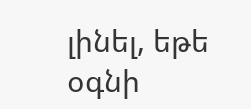լինել, եթե օգնի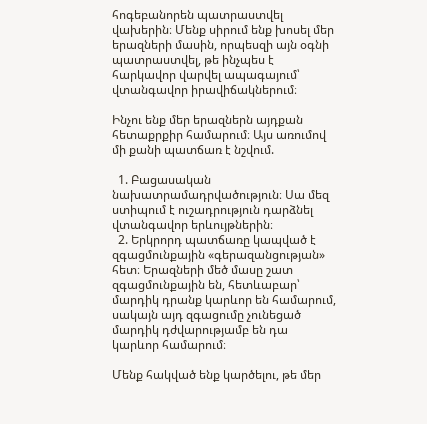հոգեբանորեն պատրաստվել վախերին։ Մենք սիրում ենք խոսել մեր երազների մասին, որպեսզի այն օգնի պատրաստվել, թե ինչպես է հարկավոր վարվել ապագայում՝ վտանգավոր իրավիճակներում։

Ինչու ենք մեր երազներն այդքան հետաքրքիր համարում։ Այս առումով մի քանի պատճառ է նշվում.

  1. Բացասական նախատրամադրվածություն։ Սա մեզ ստիպում է ուշադրություն դարձնել վտանգավոր երևույթներին։
  2. Երկրորդ պատճառը կապված է զգացմունքային «գերազանցության» հետ։ Երազների մեծ մասը շատ զգացմունքային են, հետևաբար՝ մարդիկ դրանք կարևոր են համարում, սակայն այդ զգացումը չունեցած մարդիկ դժվարությամբ են դա կարևոր համարում։

Մենք հակված ենք կարծելու, թե մեր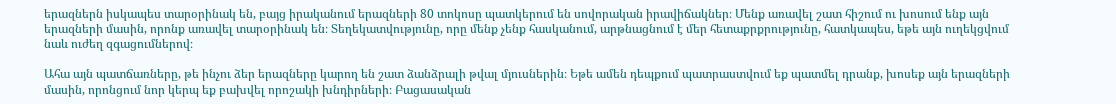երազներն իսկապես տարօրինակ են, բայց իրականում երազների 80 տոկոսը պատկերում են սովորական իրավիճակներ։ Մենք առավել շատ հիշում ու խոսում ենք այն երազների մասին, որոնք առավել տարօրինակ են։ Տեղեկատվությունը, որը մենք չենք հասկանում, արթնացնում է մեր հետաքրքրությունը, հատկապես, եթե այն ուղեկցվում  նաև ուժեղ զգացումներով։

Ահա այն պատճառները, թե ինչու ձեր երազները կարող են շատ ձանձրալի թվալ մյուսներին։ Եթե ամեն դեպքում պատրաստվում եք պատմել դրանք, խոսեք այն երազների մասին, որոնցում նոր կերպ եք բախվել որոշակի խնդիրների։ Բացասական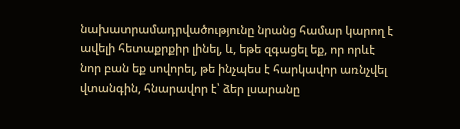նախատրամադրվածությունը նրանց համար կարող է ավելի հետաքրքիր լինել, և, եթե զգացել եք, որ որևէ նոր բան եք սովորել, թե ինչպես է հարկավոր առնչվել վտանգին, հնարավոր է՝ ձեր լսարանը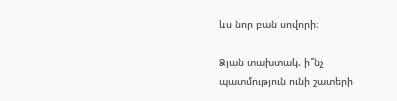ևս նոր բան սովորի։

Ձյան տախտակ. ի՞նչ պատմություն ունի շատերի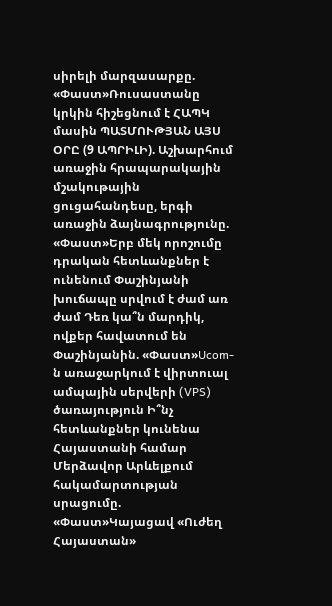սիրելի մարզասարքը. «Փաստ»Ռուսաստանը կրկին հիշեցնում է ՀԱՊԿ մասին ՊԱՏՄՈՒԹՅԱՆ ԱՅՍ ՕՐԸ (9 ԱՊՐԻԼԻ). Աշխարհում առաջին հրապարակային մշակութային ցուցահանդեսը, երգի առաջին ձայնագրությունը. «Փաստ»Երբ մեկ որոշումը դրական հետևանքներ է ունենում Փաշինյանի խուճապը սրվում է ժամ առ ժամ Դեռ կա՞ն մարդիկ, ովքեր հավատում են Փաշինյանին. «Փաստ»Ucom-ն առաջարկում է վիրտուալ ամպային սերվերի (VPS) ծառայություն Ի՞նչ հետևանքներ կունենա Հայաստանի համար Մերձավոր Արևելքում հակամարտության սրացումը. «Փաստ»Կայացավ «Ուժեղ Հայաստան»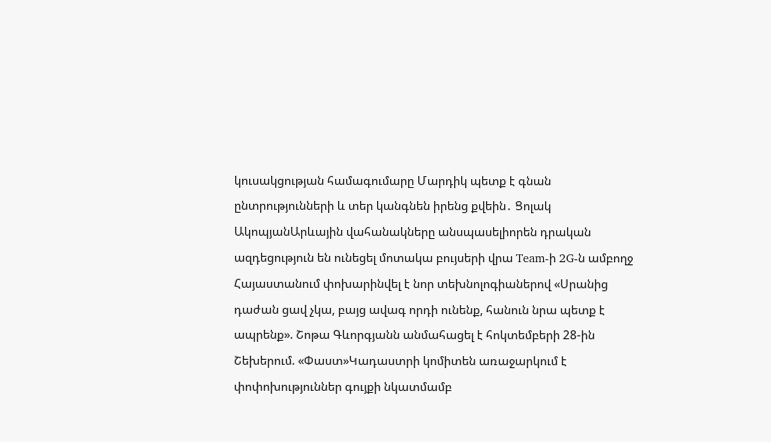կուսակցության համագումարը Մարդիկ պետք է գնան ընտրությունների և տեր կանգնեն իրենց քվեին․ Ցոլակ ԱկոպյանԱրևային վահանակները անսպասելիորեն դրական ազդեցություն են ունեցել մոտակա բույսերի վրա Team-ի 2G-ն ամբողջ Հայաստանում փոխարինվել է նոր տեխնոլոգիաներով «Սրանից դաժան ցավ չկա, բայց ավագ որդի ունենք, հանուն նրա պետք է ապրենք». Շոթա Գևորգյանն անմահացել է հոկտեմբերի 28-ին Շեխերում. «Փաստ»Կադաստրի կոմիտեն առաջարկում է փոփոխություններ գույքի նկատմամբ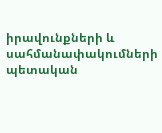իրավունքների և սահմանափակումների պետական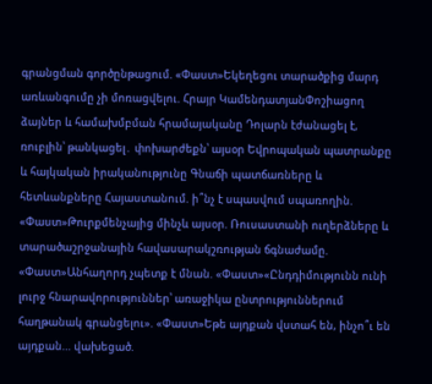գրանցման գործընթացում. «Փաստ»Եկեղեցու տարածքից մարդ առևանգումը չի մոռացվելու. Հրայր ԿամենդատյանՓոշիացող ձայներ և համախմբման հրամայականը Դոլարն էժանացել է, ռուբլին՝ թանկացել․ փոխարժեքն՝ այսօր Եվրոպական պատրանքը և հայկական իրականությունը Գնաճի պատճառները և հետևանքները Հայաստանում. ի՞նչ է սպասվում սպառողին. «Փաստ»Թուրքմենչայից մինչև այսօր. Ռուսաստանի ուղերձները և տարածաշրջանային հավասարակշռության ճգնաժամը. «Փաստ»Անհաղորդ չպետք է մնան. «Փաստ»«Ընդդիմությունն ունի լուրջ հնարավորություններ՝ առաջիկա ընտրություններում հաղթանակ գրանցելու». «Փաստ»Եթե այդքան վստահ են, ինչո՞ւ են այդքան... վախեցած.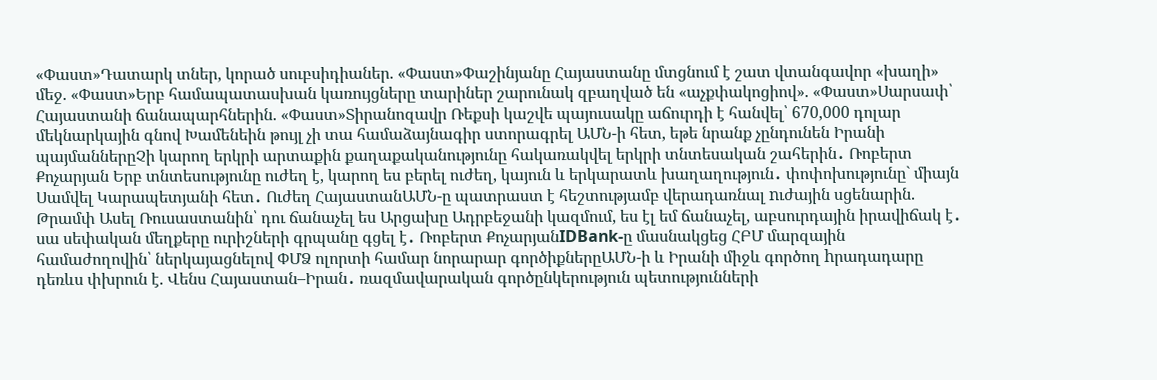«Փաստ»Դատարկ տներ, կորած սուբսիդիաներ. «Փաստ»Փաշինյանը Հայաստանը մտցնում է շատ վտանգավոր «խաղի» մեջ. «Փաստ»Երբ համապատասխան կառույցները տարիներ շարունակ զբաղված են «աչքփակոցիով». «Փաստ»Սարսափ՝ Հայաստանի ճանապարհներին. «Փաստ»Տիրանոզավր Ռեքսի կաշվե պայուսակը աճուրդի է հանվել՝ 670,000 դոլար մեկնարկային գնով Խամենեին թույլ չի տա համաձայնագիր ստորագրել ԱՄՆ-ի հետ, եթե նրանք չընդունեն Իրանի պայմաններըՉի կարող երկրի արտաքին քաղաքականությունը հակառակվել երկրի տնտեսական շահերին․ Ռոբերտ Քոչարյան Երբ տնտեսությունը ուժեղ է, կարող ես բերել ուժեղ, կայուն և երկարատև խաղաղություն․ փոփոխությունը` միայն Սամվել Կարապետյանի հետ․ Ուժեղ ՀայաստանԱՄՆ-ը պատրաստ է հեշտությամբ վերադառնալ nւժային սցենարին. Թրամփ Ասել Ռուսաստանին՝ դու ճանաչել ես Արցախը Ադրբեջանի կազմում, ես էլ եմ ճանաչել, աբսուրդային իրավիճակ է․ սա սեփական մեղքերը ուրիշների գրպանը գցել է․ Ռոբերտ ՔոչարյանIDBank-ը մասնակցեց ՀԲՄ մարզային համաժողովին՝ ներկայացնելով ՓՄՁ ոլորտի համար նորարար գործիքներըԱՄՆ-ի և Իրանի միջև գործող hրադադարը դեռևս փխրուն է. Վենս Հայաստան–Իրան․ ռազմավարական գործընկերություն պետությունների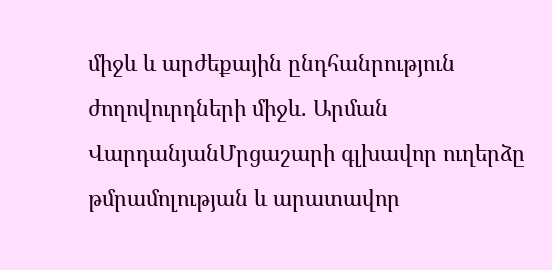միջև և արժեքային ընդհանրություն ժողովուրդների միջև. Արման ՎարդանյանՄրցաշարի գլխավոր ուղերձը թմրամոլության և արատավոր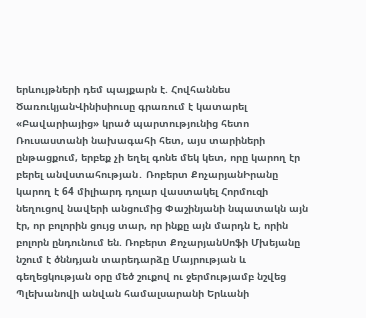երևույթների դեմ պայքարն է. Հովհաննես ԾառուկյանՎինիսիուսը գրառում է կատարել «Բավարիայից» կրած պարտությունից հետո Ռուսաստանի նախագահի հետ, այս տարիների ընթացքում, երբեք չի եղել գոնե մեկ կետ, որը կարող էր բերել անվստահության․ Ռոբերտ ՔոչարյանԻրանը կարող է 64 միլիարդ դոլար վաստակել Հորմուզի նեղուցով նավերի անցումից Փաշինյանի նպատակն այն էր, որ բոլորին ցույց տար, որ ինքը այն մարդն է, որին բոլորն ընդունում են. Ռոբերտ ՔոչարյանՍոֆի Մխեյանը նշում է ծննդյան տարեդարձը Մայրության և գեղեցկության օրը մեծ շուքով ու ջերմությամբ նշվեց Պլեխանովի անվան համալսարանի Երևանի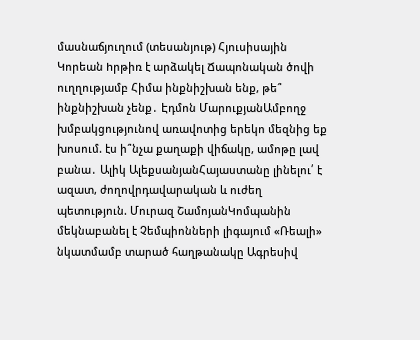մասնաճյուղում (տեսանյութ) Հյուսիսային Կորեան hրթիռ է արձակել Ճապոնական ծովի ուղղությամբ Հիմա ինքնիշխան ենք, թե՞ ինքնիշխան չենք․ Էդմոն ՄարուքյանԱմբողջ խմբակցությունով առավոտից երեկո մեզնից եք խոսում. էս ի՞նչա քաղաքի վիճակը, ամոթը լավ բանա․ Ալիկ ԱլեքսանյանՀայաստանը լինելու՛ է ազատ, ժողովրդավարական և ուժեղ պետություն. Մուրազ ՇամոյանԿոմպանին մեկնաբանել է Չեմպիոնների լիգայում «Ռեալի» նկատմամբ տարած հաղթանակը Ագրեuիվ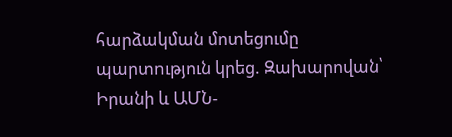հարձակման մոտեցումը պարտnւթյուն կրեց. Զախարովան՝ Իրանի և ԱՄՆ-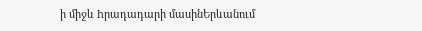ի միջև hրադադարի մասինԵրևանում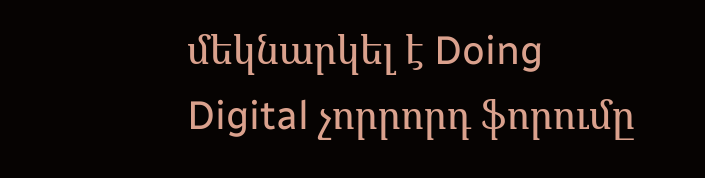մեկնարկել է Doing Digital չորրորդ ֆորումը